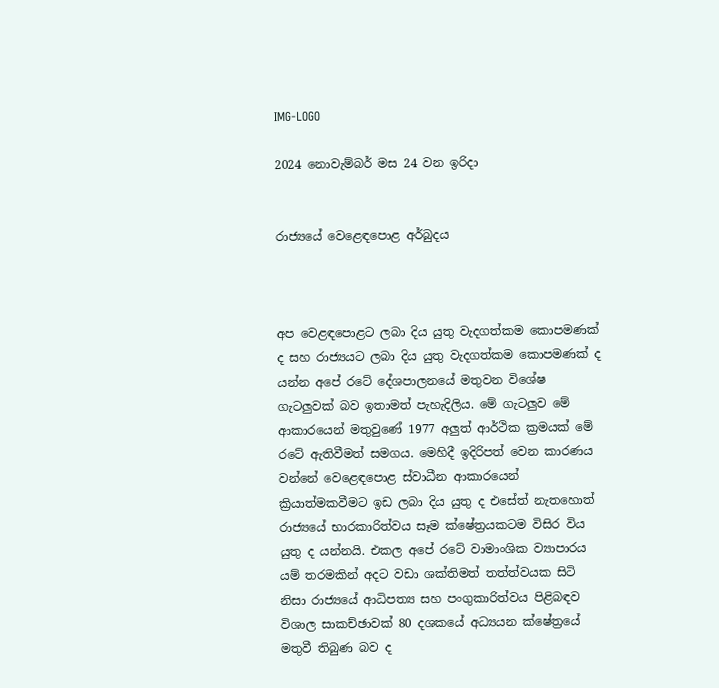IMG-LOGO

2024 නොවැම්බර් මස 24 වන ඉරිදා


රාජ්‍යයේ වෙළෙඳපොළ අර්බුදය



අප වෙළඳපොළට ලබා දිය යුතු වැදගත්කම කොපමණක් ද සහ රාජ්‍යයට ලබා දිය යුතු වැදගත්කම කොපමණක් ද යන්න අපේ රටේ දේශපාලනයේ මතුවන විශේෂ ගැටලුවක් බව ඉතාමත් පැහැදිලිය. මේ ගැටලුව මේ ආකාරයෙන් මතුවුණේ 1977 අලුත් ආර්ථික ක්‍රමයක් මේ රටේ ඇතිවීමත් සමගය. මෙහිදී ඉදිරිපත් වෙන කාරණය වන්නේ වෙළෙඳපොළ ස්වාධීන ආකාරයෙන් ක්‍රියාත්මකවීමට ඉඩ ලබා දිය යුතු ද එසේත් නැතහොත් රාජ්‍යයේ භාරකාරිත්වය සෑම ක්ෂේත්‍රයකටම විසිර විය යුතු ද යන්නයි. එකල අපේ රටේ වාමාංශික ව්‍යාපාරය යම් තරමකින් අදට වඩා ශක්තිමත් තත්ත්වයක සිටි නිසා රාජ්‍යයේ ආධිපත්‍ය සහ පංගුකාරිත්වය පිළිබඳව විශාල සාකච්ඡාවක් 80 දශකයේ අධ්‍යයන ක්ෂේත්‍රයේ මතුවී තිබුණ බව ද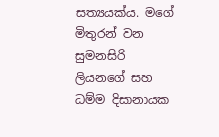සත්‍යයක්ය. මගේ මිතුරන් වන සුමනසිරි ලියනගේ සහ ධම්ම දිසානායක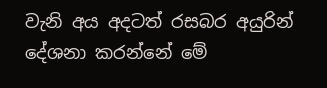වැනි අය අදටත් රසබර අයුරින් දේශනා කරන්නේ මේ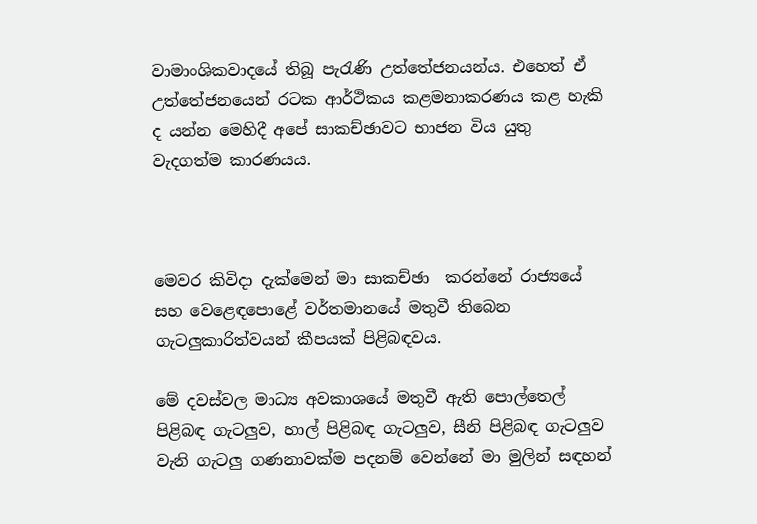වාමාංශිකවාදයේ තිබූ පැරැණි උත්තේජනයන්ය. එහෙත් ඒ උත්තේජනයෙන් රටක ආර්ථිකය කළමනාකරණය කළ හැකි ද යන්න මෙහිදී අපේ සාකච්ඡාවට භාජන විය යුතු වැදගත්ම කාරණයය.



මෙවර කිවිදා දැක්මෙන් මා සාකච්ඡා  කරන්නේ රාජ්‍යයේ සහ වෙළෙඳපොළේ වර්තමානයේ මතුවී තිබෙන ගැටලුකාරිත්වයන් කීපයක් පිළිබඳවය.

මේ දවස්වල මාධ්‍ය අවකාශයේ මතුවී ඇති පොල්තෙල් පිළිබඳ ගැටලුව, හාල් පිළිබඳ ගැටලුව, සීනි පිළිබඳ ගැටලුව වැනි ගැටලු ගණනාවක්ම පදනම් වෙන්නේ මා මුලින් සඳහන්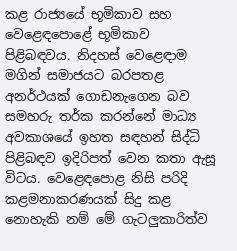කළ රාජ්‍යයේ භූමිකාව සහ වෙළෙඳපොළේ භූමිකාව පිළිබඳවය. නිදහස් වෙළෙඳාම මගින් සමාජයට බරපතළ අනර්ථයක් ගොඩනැගෙන බව සමහරු තර්ක කරන්නේ මාධ්‍ය අවකාශයේ ඉහත සඳහන් සිද්ධි පිළිබඳව ඉදිරිපත් වෙන කතා ඇසූ විටය. වෙළෙඳපොළ නිසි පරිදි කළමනාකරණයක් සිදු කළ නොහැකි නම් මේ ගැටලුකාරිත්ව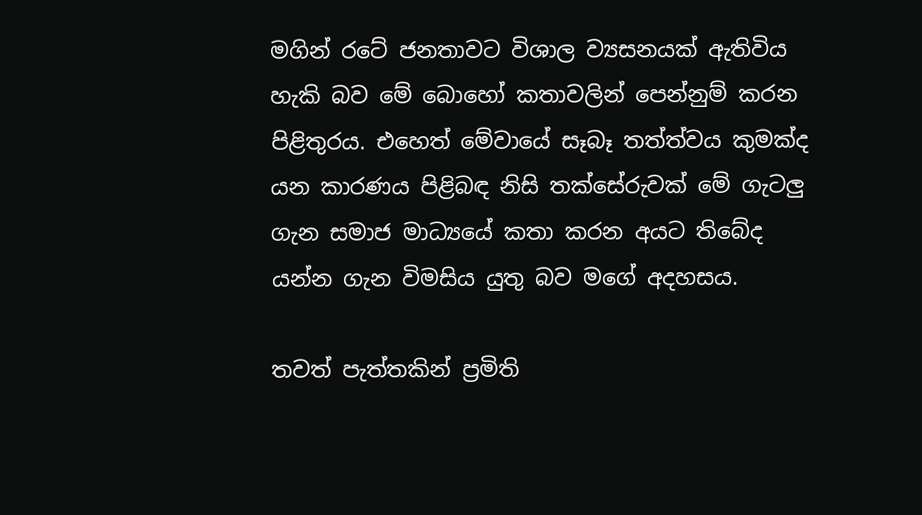මගින් රටේ ජනතාවට විශාල ව්‍යසනයක් ඇතිවිය හැකි බව මේ බොහෝ කතාවලින් පෙන්නුම් කරන පිළිතුරය. එහෙත් මේවායේ සෑබෑ තත්ත්වය කුමක්ද යන කාරණය පිළිබඳ නිසි තක්සේරුවක් මේ ගැටලු ගැන සමාජ මාධ්‍යයේ කතා කරන අයට තිබේද යන්න ගැන විමසිය යුතු බව මගේ අදහසය.

තවත් පැත්තකින් ප්‍රමිති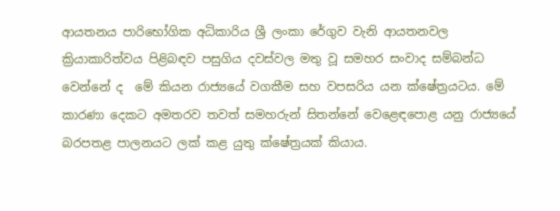ආයතනය පාරිභෝගික අධිකාරිය ශ්‍රී ලංකා රේගුව වැනි ආයතනවල ක්‍රියාකාරිත්වය පිළිබඳව පසුගිය දවස්වල මතු වූ සමහර සංවාද සම්බන්ධ වෙන්නේ ද  මේ කියන රාජ්‍යයේ වගකීම සහ වපසරිය යන ක්ෂේත්‍රයටය. මේ කාරණා දෙකට අමතරව තවත් සමහරුන් සිතන්නේ වෙළෙඳපොළ යනු රාජ්‍යයේ බරපතළ පාලනයට ලක් කළ යුතු ක්ෂේත්‍රයක් කියාය.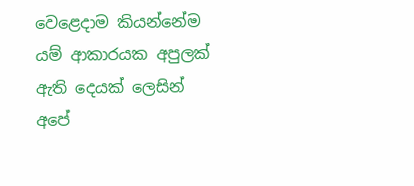වෙළෙදාම කියන්නේම යම් ආකාරයක අපුලක් ඇති දෙයක් ලෙසින් අපේ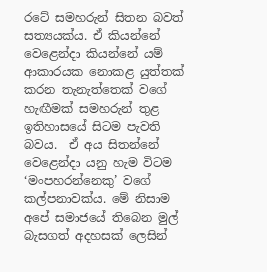රටේ සමහරුන් සිතන බවත් සත්‍යයක්ය. ඒ කියන්නේ වෙළෙන්දා කියන්නේ යම් ආකාරයක නොකළ යුත්තක් කරන තැනැත්තෙක් වගේ හැඟීමක් සමහරුන් තුළ ඉතිහාසයේ සිටම පැවති බවය.  ඒ අය සිතන්නේ වෙළෙන්දා යනු හැම විටම ‘මංපහරන්නෙකු’ වගේ කල්පනාවක්ය. මේ නිසාම අපේ සමාජයේ තිබෙන මුල් බැසගත් අදහසක් ලෙසින්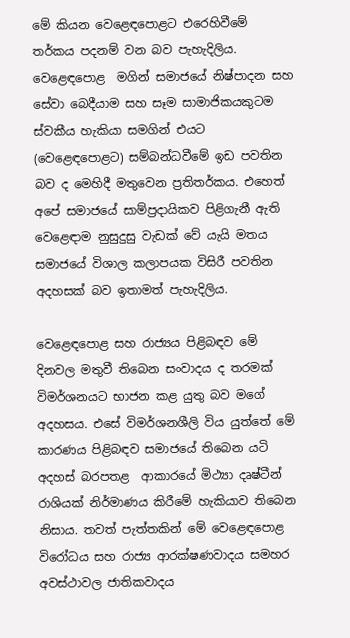මේ කියන වෙළෙඳපොළට එරෙහිවීමේ තර්කය පදනම් වන බව පැහැදිලිය. වෙළෙඳපොළ  මගින් සමාජයේ නිෂ්පාදන සහ සේවා බෙදීයාම සහ සෑම සාමාජිකයකුටම ස්වකීය හැකියා සමගින් එයට (වෙළෙඳපොළට) සම්බන්ධවීමේ ඉඩ පවතින බව ද මෙහිදී මතුවෙන ප්‍රතිතර්කය. එහෙත් අපේ සමාජයේ සාම්ප්‍රදායිකව පිළිගැනී ඇති වෙළෙඳාම නුසුදුසු වැඩක් වේ යැයි මතය සමාජයේ විශාල කලාපයක විසිරී පවතින අදහසක් බව ඉතාමත් පැහැදිලිය.

වෙළෙඳපොළ සහ රාජ්‍යය පිළිබඳව මේ දිනවල මතුවී තිබෙන සංවාදය ද තරමක් විමර්ශනයට භාජන කළ යුතු බව මගේ අදහසය. එසේ විමර්ශනශීලි විය යුත්තේ මේ කාරණය පිළිබඳව සමාජයේ තිබෙන යටි අදහස් බරපතළ  ආකාරයේ මිථ්‍යා දෘෂ්ටීන් රාශියක් නිර්මාණය කිරීමේ හැකියාව තිබෙන නිසාය. තවත් පැත්තකින් මේ වෙළෙඳපොළ විරෝධය සහ රාජ්‍ය ආරක්ෂණවාදය සමහර අවස්ථාවල ජාතිකවාදය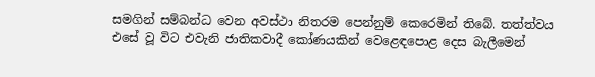සමගින් සම්බන්ධ වෙන අවස්ථා නිතරම පෙන්නුම් කෙරෙමින් තිබේ. තත්ත්වය එසේ වූ විට එවැනි ජාතිකවාදී කෝණයකින් වෙළෙඳපොළ දෙස බැලීමෙන්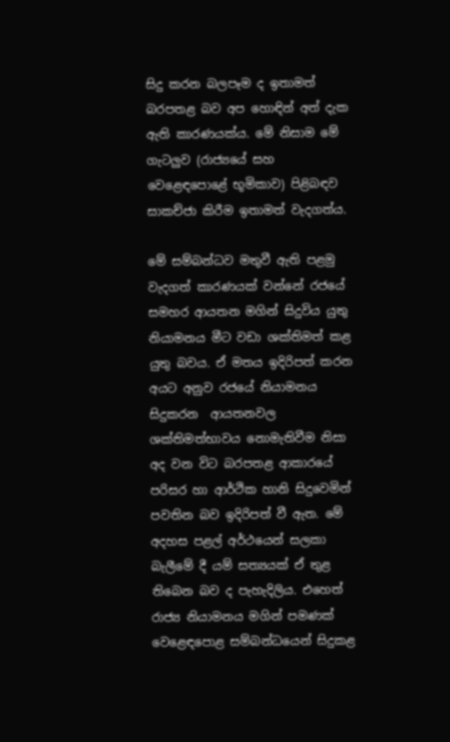සිදු කරන බලපෑම ද ඉතාමත් බරපතළ බව අප හොඳින් අත් දැක ඇති කාරණයක්ය. මේ නිසාම මේ ගැටලුව (රාජ්‍යයේ සහ වෙළෙඳපොළේ භූමිකාව) පිළිබඳව සාකච්ජා කිරීම ඉතාමත් වැදගත්ය.

මේ සම්බන්ධව මතුවී ඇති පළමු වැදගත් කාරණයක් වන්නේ රජයේ සමහර ආයතන මගින් සිදුවිය යුතු නියාමනය මීට වඩා ශක්තිමත් කළ යුතු බවය. ඒ මතය ඉදිරිපත් කරන අයට අනුව රජයේ නියාමනය සිදුකරන  ආයතනවල ශක්තිමත්භාවය නොමැතිවීම නිසා අද වන විට බරපතළ ආකාරයේ පරිසර හා ආර්ථික හානි සිදුවෙමින් පවතින බව ඉදිරිපත් වී ඇත. මේ අදහස පළල් අර්ථයෙන් සලකා බැලීමේ දී යම් සත්‍යයක් ඒ තුළ තිබෙන බව ද පැහැදිලිය. එහෙත් රාජ්‍ය නියාමනය මගින් පමණක් වෙළෙඳපොළ සම්බන්ධයෙන් සිදුකළ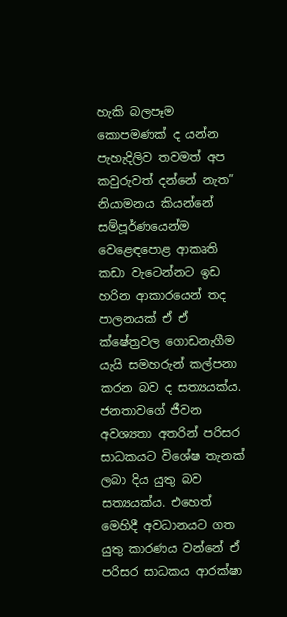හැකි බලපෑම කොපමණක් ද යන්න පැහැදිලිව තවමත් අප කවුරුවත් දන්නේ නැත”  නියාමනය කියන්නේ සම්පූර්ණයෙන්ම වෙළෙඳපොළ ආකෘති කඩා වැටෙන්නට ඉඩ හරින ආකාරයෙන් තද පාලනයක් ඒ ඒ ක්ෂේත්‍රවල ගොඩනැගීම යැයි සමහරුන් කල්පනා කරන බව ද සත්‍යයක්ය. ජනතාවගේ ජීවන අවශ්‍යතා අතරින් පරිසර සාධකයට විශේෂ තැනක් ලබා දිය යුතු බව සත්‍යයක්ය. එහෙත් මෙහිදී අවධානයට ගත යුතු කාරණය වන්නේ ඒ පරිසර සාධකය ආරක්ෂා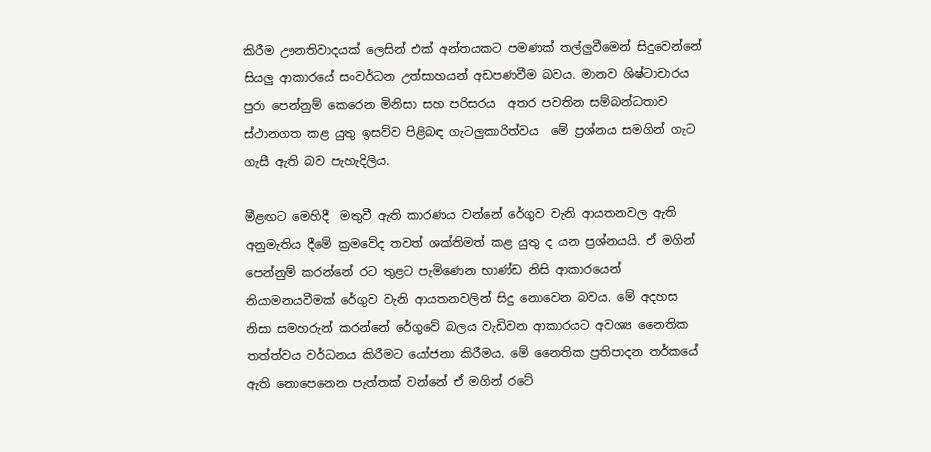කිරීම ඌනතිවාදයක් ලෙසින් එක් අන්තයකට පමණක් තල්ලුවීමෙන් සිදුවෙන්නේ සියලු ආකාරයේ සංවර්ධන උත්සාහයන් අඩපණවීම බවය. මානව ශිෂ්ටාචාරය පුරා පෙන්නුම් කෙරෙන මිනිසා සහ පරිසරය  අතර පවතින සම්බන්ධතාව ස්ථානගත කළ යුතු ඉසව්ව පිළිබඳ ගැටලුකාරිත්වය  මේ ප්‍රශ්නය සමගින් ගැට ගැසී ඇති බව පැහැදිලිය.

මීළඟට මෙහිදී  මතුවී ඇති කාරණය වන්නේ රේගුව වැනි ආයතනවල ඇති අනුමැතිය දීමේ ක්‍රමවේද තවත් ශක්තිමත් කළ යුතු ද යන ප්‍රශ්නයයි. ඒ මගින් පෙන්නුම් කරන්නේ රට තුළට පැමිණෙන භාණ්ඩ නිසි ආකාරයෙන් නියාමනයවීමක් රේගුව වැනි ආයතනවලින් සිදු නොවෙන බවය. මේ අදහස නිසා සමහරුන් කරන්නේ රේගුවේ බලය වැඩිවන ආකාරයට අවශ්‍ය නෛතික තත්ත්වය වර්ධනය කිරීමට යෝජනා කිරීමය. මේ නෛතික ප්‍රතිපාදන තර්කයේ ඇති නොපෙනෙන පැත්තක් වන්නේ ඒ මගින් රටේ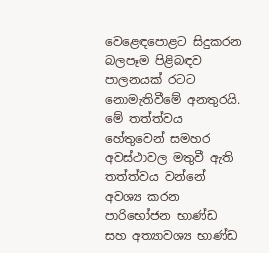වෙළෙඳපොළට සිදුකරන බලපෑම පිළිබඳව පාලනයක් රටට නොමැතිවීමේ අනතුරයි. මේ තත්ත්වය හේතුවෙන් සමහර අවස්ථාවල මතුවී ඇති තත්ත්වය වන්නේ අවශ්‍ය කරන පාරිභෝජන භාණ්ඩ සහ අත්‍යාවශ්‍ය භාණ්ඩ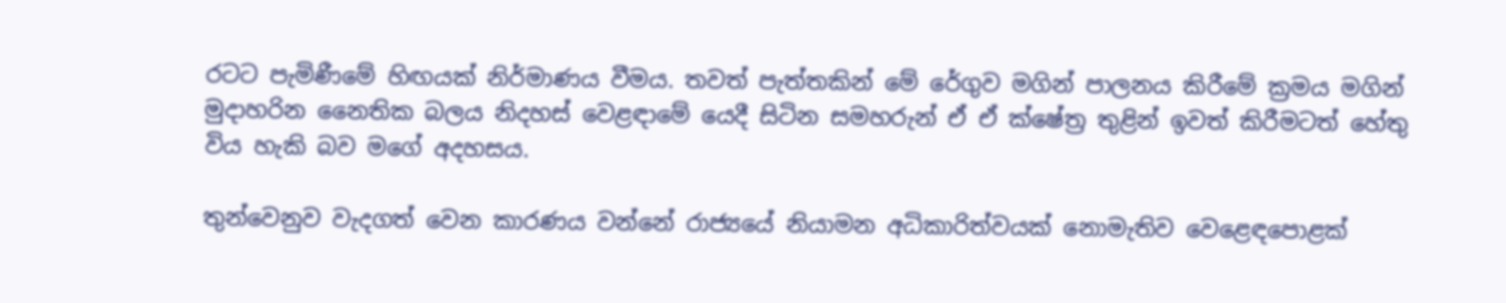රටට පැමිණීමේ හිඟයක් නිර්මාණය වීමය. තවත් පැත්තකින් මේ රේගුව මගින් පාලනය කිරීමේ ක්‍රමය මගින් මුදාහරින නෛතික බලය නිදහස් වෙළඳාමේ යෙදී සිටින සමහරුන් ඒ ඒ ක්ෂේත්‍ර තුළින් ඉවත් කිරීමටත් හේතු විය හැකි බව මගේ අදහසය.

තුන්වෙනුව වැදගත් වෙන කාරණය වන්නේ රාජ්‍යයේ නියාමන අධිකාරිත්වයක් නොමැතිව වෙළෙඳපොළක්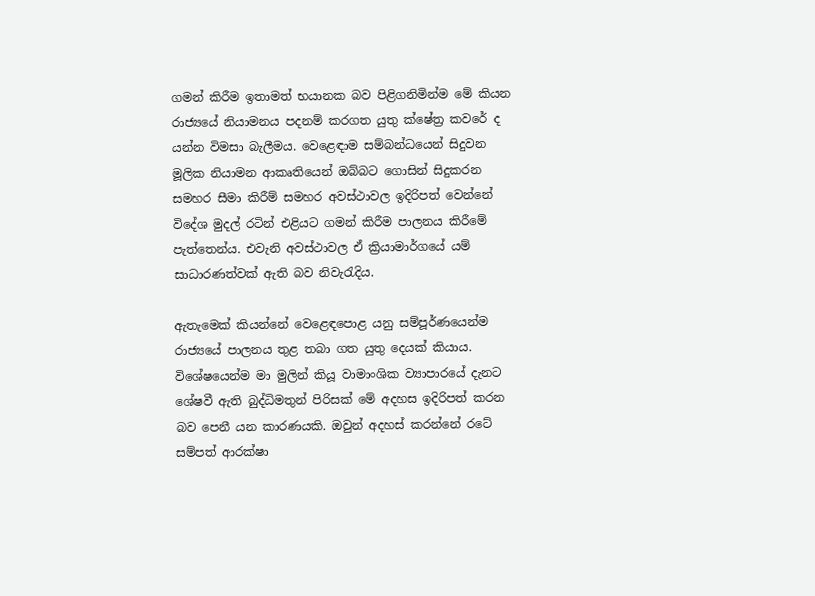ගමන් කිරීම ඉතාමත් භයානක බව පිළිගනිමින්ම මේ කියන රාජ්‍යයේ නියාමනය පදනම් කරගත යුතු ක්ෂේත්‍ර කවරේ ද යන්න විමසා බැලීමය. වෙළෙඳාම සම්බන්ධයෙන් සිදුවන මූලික නියාමන ආකෘතියෙන් ඔබ්බට ගොසින් සිදුකරන සමහර සීමා කිරීම් සමහර අවස්ථාවල ඉදිරිපත් වෙන්නේ විදේශ මුදල් රටින් එළියට ගමන් කිරීම පාලනය කිරීමේ පැත්තෙන්ය. එවැනි අවස්ථාවල ඒ ක්‍රියාමාර්ගයේ යම් සාධාරණත්වක් ඇති බව නිවැරැදිය.

ඇතැමෙක් කියන්නේ වෙළෙඳපොළ යනු සම්පූර්ණයෙන්ම රාජ්‍යයේ පාලනය තුළ තබා ගත යුතු දෙයක් කියාය. විශේෂයෙන්ම මා මුලින් කියූ වාමාංශික ව්‍යාපාරයේ දැනට ශේෂවී ඇති බුද්ධිමතුන් පිරිසක් මේ අදහස ඉදිරිපත් කරන බව පෙනී යන කාරණයකි. ඔවුන් අදහස් කරන්නේ රටේ සම්පත් ආරක්ෂා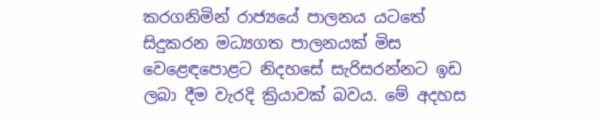කරගනිමින් රාජ්‍යයේ පාලනය යටතේ සිදුකරන මධ්‍යගත පාලනයක් මිස වෙළෙඳපොළට නිදහසේ සැරිසරන්නට ඉඩ ලබා දීම වැරදි ක්‍රියාවක් බවය. මේ අදහස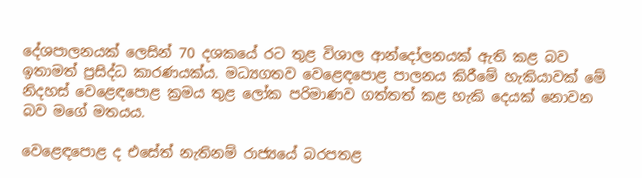දේශපාලනයක් ලෙසින් 70 දශකයේ රට තුළ විශාල ආන්දෝලනයක් ඇති කළ බව ඉතාමත් ප්‍රසිද්ධ කාරණයක්ය. මධ්‍යගතව වෙළෙඳපොළ පාලනය කිරීමේ හැකියාවක් මේ නිදහස් වෙළෙඳපොළ ක්‍රමය තුළ ලෝක පරිමාණව ගත්තත් කළ හැකි දෙයක් නොවන බව මගේ මතයය.

වෙළෙඳපොළ ද එසේත් නැතිනම් රාජ්‍යයේ බරපතළ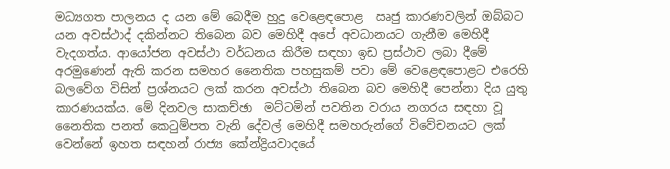මධ්‍යගත පාලනය ද යන මේ බෙදීම හුදු වෙළෙඳපොළ  ඍජු කාරණවලින් ඔබ්බට යන අවස්ථාද්‍ දකින්නට තිබෙන බව මෙහිදී අපේ අවධානයට ගැනීම මෙහිදී වැදගත්ය. ආයෝජන අවස්ථා වර්ධනය කිරීම සඳහා ඉඩ ප්‍රස්ථාව ලබා දීමේ අරමුණෙන් ඇති කරන සමහර නෛතික පහසුකම් පවා මේ වෙළෙඳපොළට එරෙහි බලවේග විසින් ප්‍රශ්නයට ලක් කරන අවස්ථා තිබෙන බව මෙහිදී පෙන්නා දිය යුතු කාරණයක්ය. මේ දිනවල සාකච්ඡා  මට්ටමින් පවතින වරාය නගරය සඳහා වූ නෛතික පනත් කෙටුම්පත වැනි දේවල් මෙහිදී සමහරුන්ගේ විවේචනයට ලක් වෙන්නේ ඉහත සඳහන් රාජ්‍ය කේන්ද්‍රියවාදයේ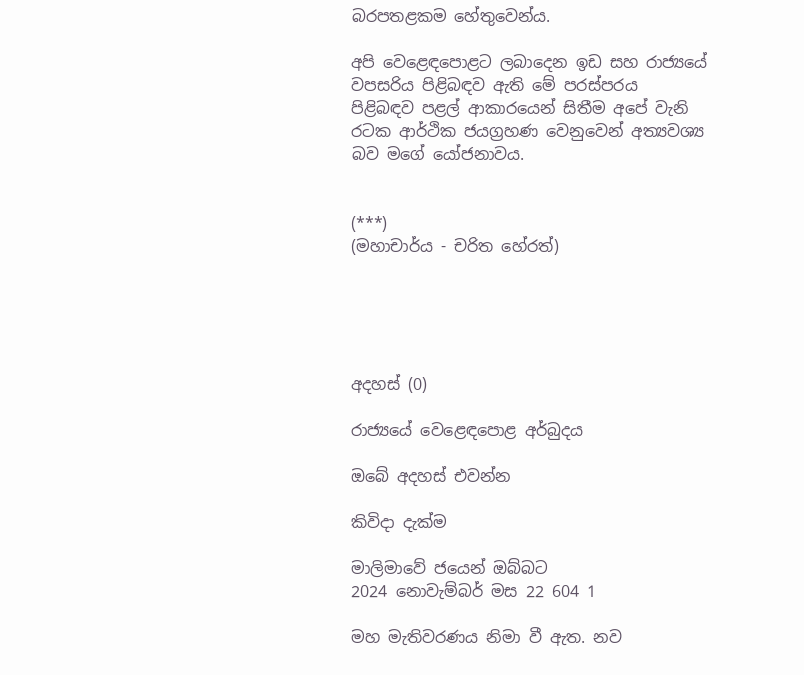බරපතළකම හේතුවෙන්ය.

අපි වෙළෙඳපොළට ලබාදෙන ඉඩ සහ රාජ්‍යයේ වපසරිය පිළිබඳව ඇති මේ පරස්පරය පිළිබඳව පළල් ආකාරයෙන් සිතීම අපේ වැනි රටක ආර්ථික ජයග්‍රහණ වෙනුවෙන් අත්‍යවශ්‍ය බව මගේ යෝජනාවය.


(***)
(මහාචාර්ය - චරිත හේරත්)





අදහස් (0)

රාජ්‍යයේ වෙළෙඳපොළ අර්බුදය

ඔබේ අදහස් එවන්න

කිවිදා දැක්ම

මාලිමාවේ ජයෙන් ඔබ්බට
2024 නොවැම්බර් මස 22 604 1

මහ මැතිවරණය නිමා වී ඇත. නව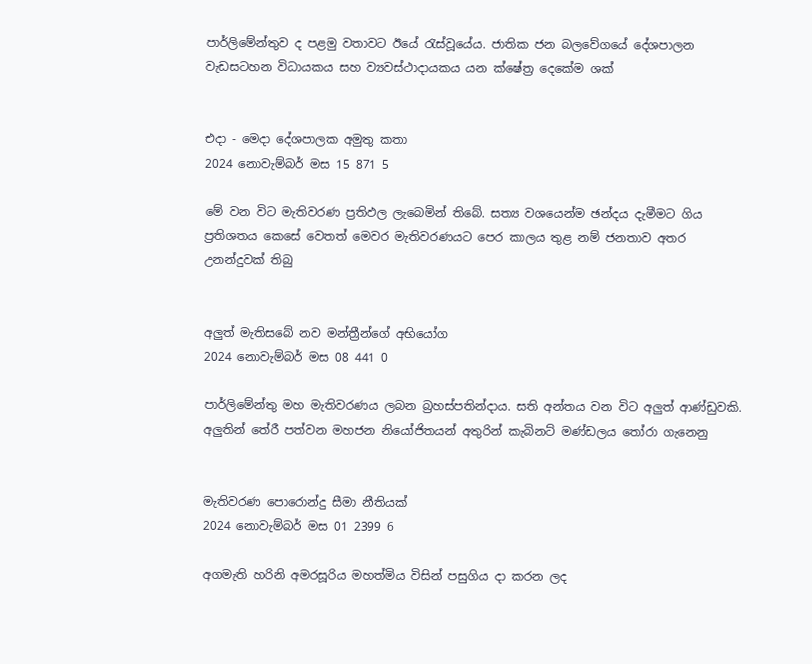පාර්ලිමේන්තුව ද පළමු වතාවට ඊයේ රැස්වූයේය. ජාතික ජන බලවේගයේ දේශපාලන වැඩසටහන විධායකය සහ ව්‍යවස්ථාදායකය යන ක්ෂේත්‍ර දෙකේම ශක්


එදා - මෙදා දේශපාලක අමුතු කතා
2024 නොවැම්බර් මස 15 871 5

මේ වන විට මැතිවරණ ප්‍රතිඵල ලැබෙමින් තිබේ. සත්‍ය වශයෙන්ම ඡන්දය දැමීමට ගිය ප්‍රතිශතය කෙසේ වෙතත් මෙවර මැතිවරණයට පෙර කාලය තුළ නම් ජනතාව අතර උනන්දුවක් තිබු


අලුත් මැතිසබේ නව මන්ත්‍රීන්ගේ අභියෝග
2024 නොවැම්බර් මස 08 441 0

පාර්ලිමේන්තු මහ මැතිවරණය ලබන බ්‍රහස්පතින්දාය. සති අන්තය වන විට අලුත් ආණ්ඩුවකි. අලුතින් තේරී පත්වන මහජන නියෝජිතයන් අතුරින් කැබිනට් මණ්ඩලය තෝරා ගැනෙනු


මැතිවරණ පොරොන්දු සීමා නීතියක්
2024 නොවැම්බර් මස 01 2399 6

අගමැති හරිනි අමරසූරිය මහත්මිය විසින් පසුගිය දා කරන ලද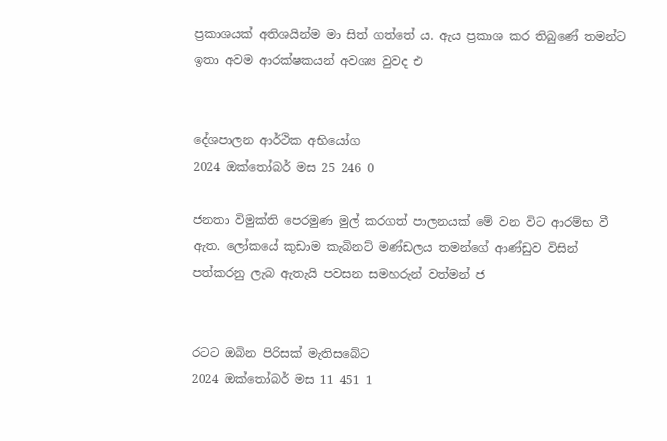ප්‍රකාශයක් අතිශයින්ම මා සිත් ගත්තේ ය. ඇය ප්‍රකාශ කර තිබුණේ තමන්ට ඉතා අවම ආරක්ෂකයන් අවශ්‍ය වුවද එ


දේශපාලන ආර්ථික අභියෝග
2024 ඔක්තෝබර් මස 25 246 0

ජනතා විමුක්ති පෙරමුණ මුල් කරගත් පාලනයක් මේ වන විට ආරම්භ වී ඇත. ලෝකයේ කුඩාම කැබිනට් මණ්ඩලය තමන්ගේ ආණ්ඩුව විසින් පත්කරනු ලැබ ඇතැයි පවසන සමහරුන් වත්මන් ජ


රටට ඔබින පිරිසක් මැතිසබේට
2024 ඔක්තෝබර් මස 11 451 1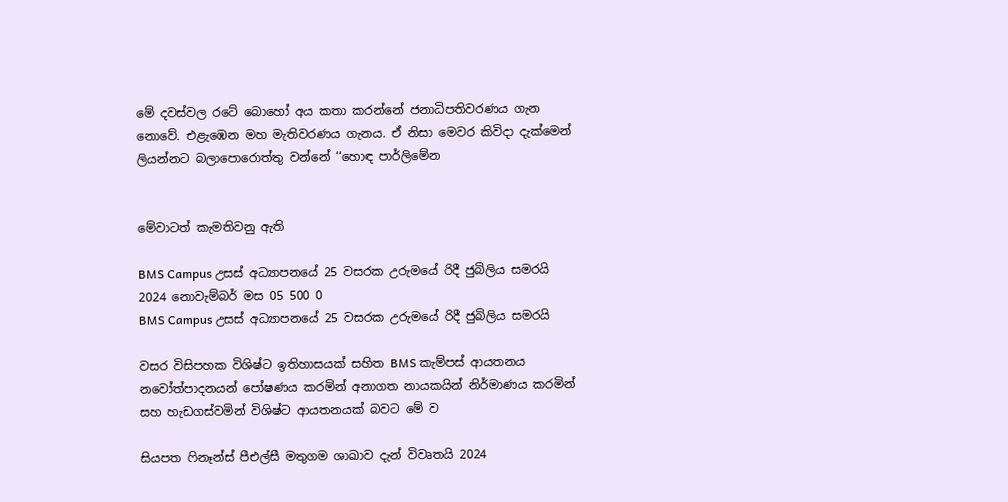මේ දවස්වල රටේ බොහෝ අය කතා කරන්නේ ජනාධිපතිවරණය ගැන නොවේ. එළැඹෙන මහ මැතිවරණය ගැනය. ඒ නිසා මෙවර කිවිදා දැක්මෙන් ලියන්නට බලාපොරොත්තු වන්නේ ‘‘හොඳ පාර්ලිමේන


මේවාටත් කැමතිවනු ඇති

BMS Campus උසස් අධ්‍යාපනයේ 25 වසරක උරුමයේ රිදී ජුබිලිය සමරයි 2024 නොවැම්බර් මස 05 500 0
BMS Campus උසස් අධ්‍යාපනයේ 25 වසරක උරුමයේ රිදී ජුබිලිය සමරයි

වසර විසිපහක විශිෂ්ට ඉතිහාසයක් සහිත BMS කැම්පස් ආයතනය නවෝත්පාදනයන් පෝෂණය කරමින් අනාගත නායකයින් නිර්මාණය කරමින් සහ හැඩගස්වමින් විශිෂ්ට ආයතනයක් බවට මේ ව

සියපත ෆිනෑන්ස් පීඑල්සී මතුගම ශාඛාව දැන් විවෘතයි 2024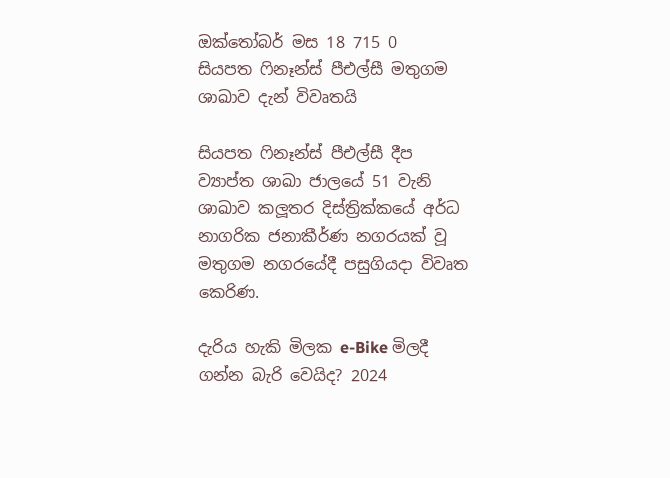ඔක්තෝබර් මස 18 715 0
සියපත ෆිනෑන්ස් පීඑල්සී මතුගම ශාඛාව දැන් විවෘතයි

සියපත ෆිනෑන්ස් පීඑල්සී දීප ව්‍යාප්ත ශාඛා ජාලයේ 51 වැනි ශාඛාව කලූතර දිස්ත්‍රික්කයේ අර්ධ නාගරික ජනාකීර්ණ නගරයක් වූ මතුගම නගරයේදී පසුගියදා විවෘත කෙරිණ.

දැරිය හැකි මිලක e-Bike මිලදී ගන්න බැරි වෙයිද? 2024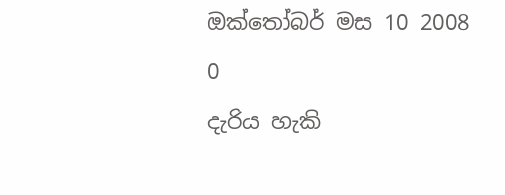ඔක්තෝබර් මස 10 2008 0
දැරිය හැකි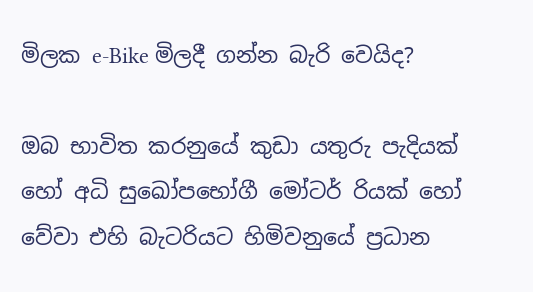මිලක e-Bike මිලදී ගන්න බැරි වෙයිද?

ඔබ භාවිත කරනුයේ කුඩා යතුරු පැදියක් හෝ අධි සුඛෝපභෝගී මෝටර් රියක් හෝ වේවා එහි බැටරියට හිමිවනුයේ ප්‍රධාන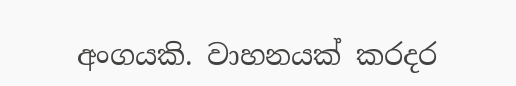අංගයකි. වාහනයක් කරදර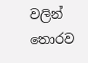වලින් තොරව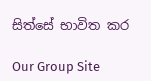සිත්සේ භාවිත කර

Our Group Site